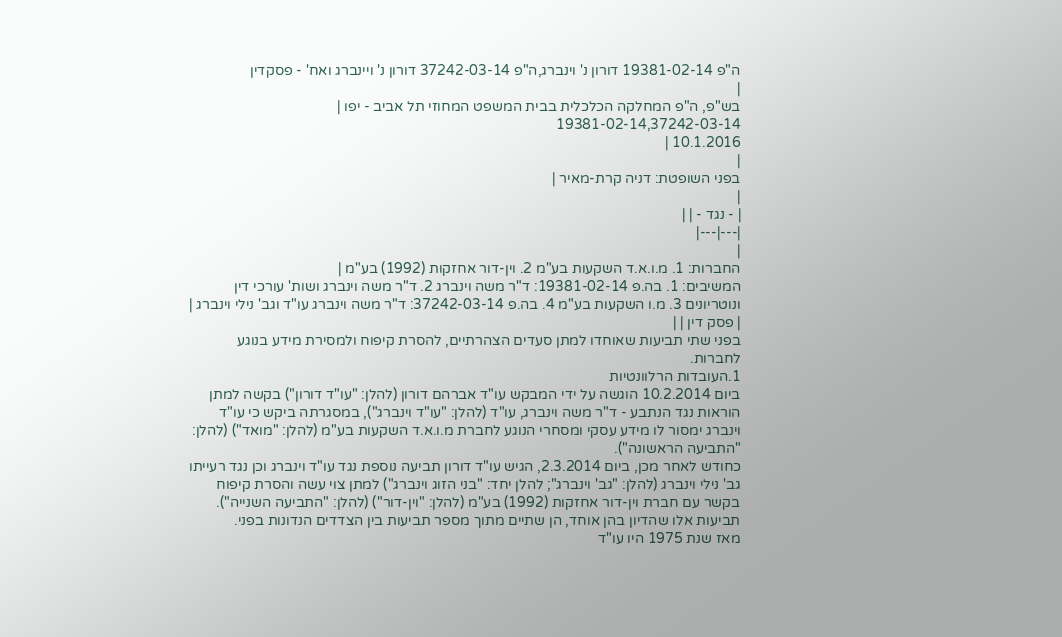ה"פ 19381-02-14 דורון נ' וינברג,ה"פ 37242-03-14 דורון נ' ויינברג ואח' - פסקדין
|
בש"פ, ה"פ המחלקה הכלכלית בבית המשפט המחוזי תל אביב - יפו |
19381-02-14,37242-03-14
10.1.2016 |
|
בפני השופטת: דניה קרת-מאיר |
|
| - נגד - | |
|---|---|
|
החברות: 1. מ.ו.א.ד השקעות בע"מ 2. וין-דור אחזקות (1992) בע"מ |
המשיבים: 1. בה.פ 19381-02-14: ד"ר משה וינברג 2. ד"ר משה וינברג ושות' עורכי דין ונוטריונים 3. מ.ו השקעות בע"מ 4. בה.פ 37242-03-14: ד"ר משה וינברג עו"ד וגב' נילי וינברג |
| פסק דין | |
בפני שתי תביעות שאוחדו למתן סעדים הצהרתיים, להסרת קיפוח ולמסירת מידע בנוגע לחברות.
1.העובדות הרלוונטיות
ביום 10.2.2014 הוגשה על ידי המבקש עו"ד אברהם דורון (להלן: "עו"ד דורון") בקשה למתן הוראות נגד הנתבע - ד"ר משה וינברג, עו"ד (להלן: "עו"ד וינברג"), במסגרתה ביקש כי עו"ד וינברג ימסור לו מידע עסקי ומסחרי הנוגע לחברת מ.ו.א.ד השקעות בע"מ (להלן: "מואד") (להלן: "התביעה הראשונה").
כחודש לאחר מכן, ביום 2.3.2014, הגיש עו"ד דורון תביעה נוספת נגד עו"ד וינברג וכן נגד רעייתו גב' נילי וינברג (להלן: "גב' וינברג"; להלן יחד: "בני הזוג וינברג") למתן צוי עשה והסרת קיפוח בקשר עם חברת וין-דור אחזקות (1992) בע"מ (להלן: "וין-דור") (להלן: "התביעה השנייה").
תביעות אלו שהדיון בהן אוחד, הן שתיים מתוך מספר תביעות בין הצדדים הנדונות בפני.
מאז שנת 1975 היו עו"ד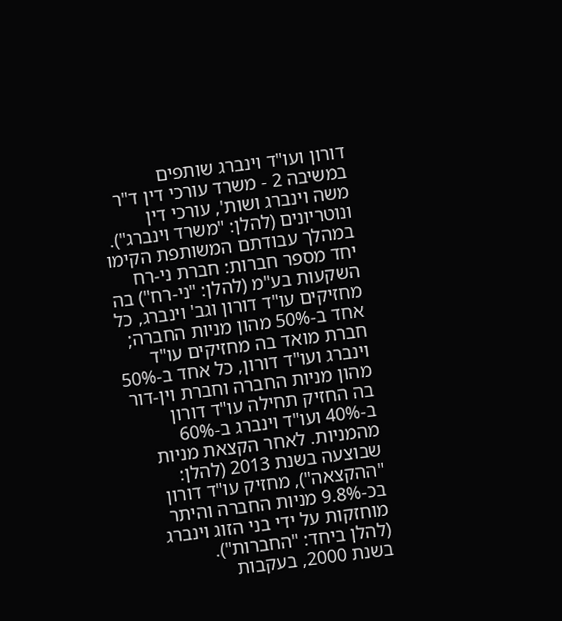דורון ועו"ד וינברג שותפים במשיבה 2 - משרד עורכי דין ד"ר משה וינברג ושות', עורכי דין ונוטריונים (להלן: "משרד וינברג"). במהלך עבודתם המשותפת הקימו יחד מספר חברות: חברת ני-רח השקעות בע"מ (להלן: "ני-רח") בה מחזיקים עו"ד דורון וגב' וינברג, כל אחד ב-50% מהון מניות החברה; חברת מואד בה מחזיקים עו"ד וינברג ועו"ד דורון, כל אחד ב-50% מהון מניות החברה וחברת וין-דור בה החזיק תחילה עו"ד דורון ב-40% ועו"ד וינברג ב-60% מהמניות. לאחר הקצאת מניות שבוצעה בשנת 2013 (להלן: "ההקצאה"), מחזיק עו"ד דורון בכ-9.8% מניות החברה והיתר מוחזקות על ידי בני הזוג וינברג (להלן ביחד: "החברות").
בשנת 2000, בעקבות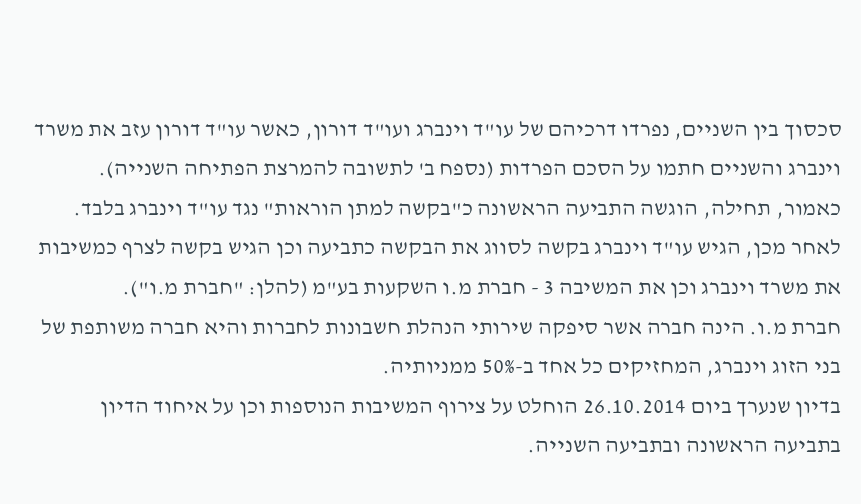סכסוך בין השניים, נפרדו דרכיהם של עו"ד וינברג ועו"ד דורון, כאשר עו"ד דורון עזב את משרד וינברג והשניים חתמו על הסכם הפרדות (נספח ב' לתשובה להמרצת הפתיחה השנייה).
כאמור, תחילה, הוגשה התביעה הראשונה כ"בקשה למתן הוראות" נגד עו"ד וינברג בלבד. לאחר מכן, הגיש עו"ד וינברג בקשה לסווג את הבקשה כתביעה וכן הגיש בקשה לצרף כמשיבות את משרד וינברג וכן את המשיבה 3 - חברת מ.ו השקעות בע"מ (להלן: "חברת מ.ו").
חברת מ.ו. הינה חברה אשר סיפקה שירותי הנהלת חשבונות לחברות והיא חברה משותפת של בני הזוג וינברג, המחזיקים כל אחד ב-50% ממניותיה.
בדיון שנערך ביום 26.10.2014 הוחלט על צירוף המשיבות הנוספות וכן על איחוד הדיון בתביעה הראשונה ובתביעה השנייה.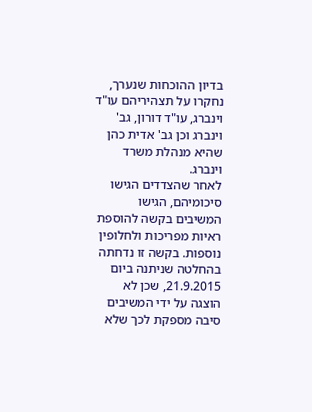בדיון ההוכחות שנערך, נחקרו על תצהיריהם עו"ד וינברג, עו"ד דורון, גב' וינברג וכן גב' אדית כהן שהיא מנהלת משרד וינברג.
לאחר שהצדדים הגישו סיכומיהם, הגישו המשיבים בקשה להוספת ראיות מפריכות ולחלופין נוספות. בקשה זו נדחתה בהחלטה שניתנה ביום 21.9.2015, שכן לא הוצגה על ידי המשיבים סיבה מספקת לכך שלא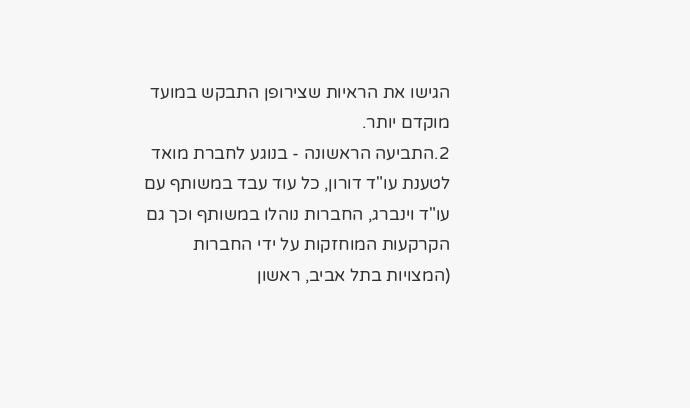הגישו את הראיות שצירופן התבקש במועד מוקדם יותר.
2.התביעה הראשונה - בנוגע לחברת מואד
לטענת עו"ד דורון, כל עוד עבד במשותף עם עו"ד וינברג, החברות נוהלו במשותף וכך גם הקרקעות המוחזקות על ידי החברות (המצויות בתל אביב, ראשון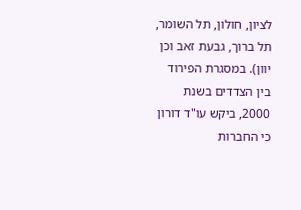לציון, חולון, תל השומר, תל ברוך, גבעת זאב וכן יוון). במסגרת הפירוד בין הצדדים בשנת 2000, ביקש עו"ד דורון כי החברות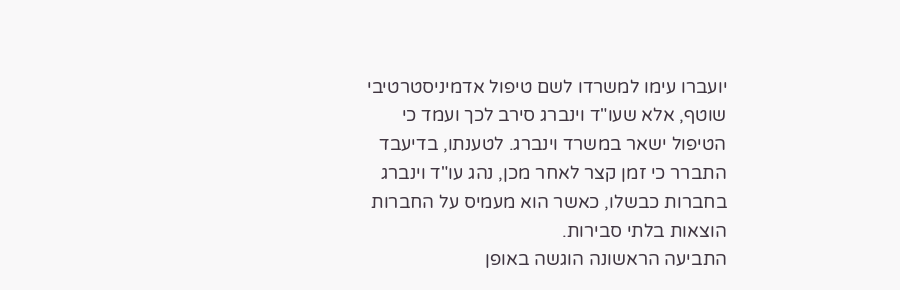יועברו עימו למשרדו לשם טיפול אדמיניסטרטיבי שוטף, אלא שעו"ד וינברג סירב לכך ועמד כי הטיפול ישאר במשרד וינברג. לטענתו, בדיעבד התברר כי זמן קצר לאחר מכן, נהג עו"ד וינברג בחברות כבשלו, כאשר הוא מעמיס על החברות הוצאות בלתי סבירות.
התביעה הראשונה הוגשה באופן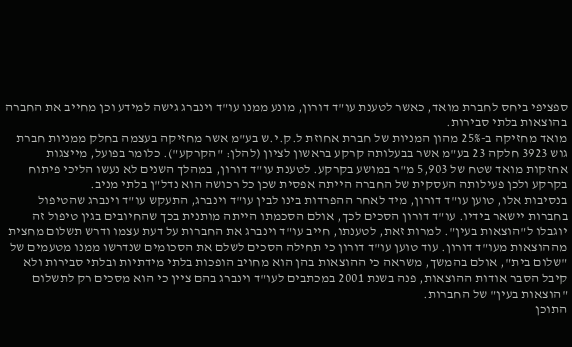ספציפי ביחס לחברת מואד, כאשר לטענת עו"ד דורון, מונע ממנו עו"ד וינברג גישה למידע וכן מחייב את החברה בהוצאות בלתי סבירות.
מואד מחזיקה ב-25% מהון המניות של חברת אחוזת ל.ק.י.ש בע"מ אשר מחזיקה בעצמה בחלק ממניות חברת גוש 3923 חלקה 23 בע"מ אשר בבעלותה קרקע בראשון לציון (להלן: "הקרקע"). כלומר בפועל, מייצגות אחזקות מואד שטח של 5,903 מ"ר במושע בקרקע. לטענת עו"ד דורון, במהלך השנים לא נעשו הליכי פיתוח בקרקע ולכן פעילותה העסקית של החברה הייתה אפסית שכן כל רכושה הוא נדל"ן בלתי מניב.
בנסיבות אלו, טוען עו"ד דורון, מיד לאחר ההפרדות בינו לבין עו"ד וינברג, התעקש עו"ד וינברג שהטיפול בחברות יישאר בידיו. עו"ד דורון הסכים לכך, אולם הסכמתו הייתה מותנית בכך שהחיובים בגין טיפול זה יוגבלו ל"הוצאות בעין". למרות זאת, לטענתו, חייב עו"ד וינברג את החברות על דעת עצמו ודרש תשלום מחצית מההוצאות מעו"ד דורון. עוד טוען עו"ד דורון כי תחילה הסכים לשלם את הסכומים שנדרשו ממנו מטעמים של "שלום בית", אולם בהמשך, משראה כי ההוצאות בהן הוא מחויב הופכות בלתי מידתיות ובלתי סבירות ולא קיבל הסבר אודות ההוצאות, פנה בשנת 2001 במכתבים לעו"ד וינברג בהם ציין כי הוא מסכים רק לתשלום "הוצאות בעין" של החברות.
התוכן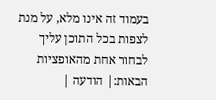בעמוד זה אינו מלא, על מנת לצפות בכל התוכן עליך לבחור אחת מהאופציות הבאות:| הודעה |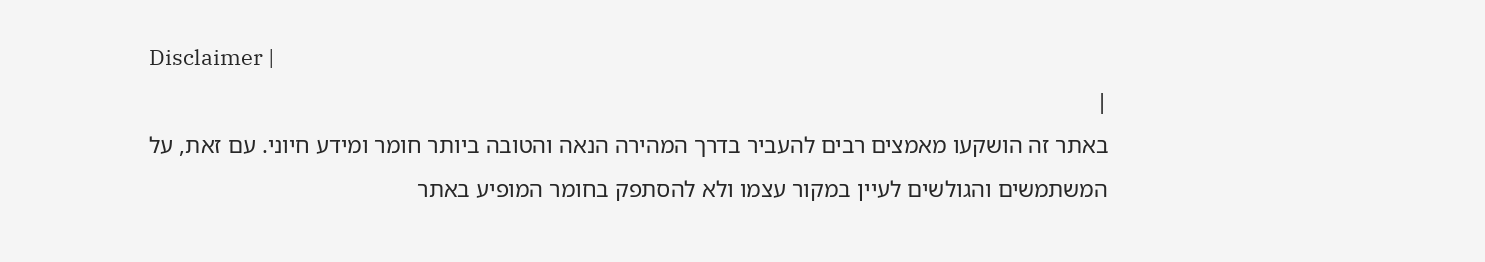Disclaimer |
|
באתר זה הושקעו מאמצים רבים להעביר בדרך המהירה הנאה והטובה ביותר חומר ומידע חיוני. עם זאת, על המשתמשים והגולשים לעיין במקור עצמו ולא להסתפק בחומר המופיע באתר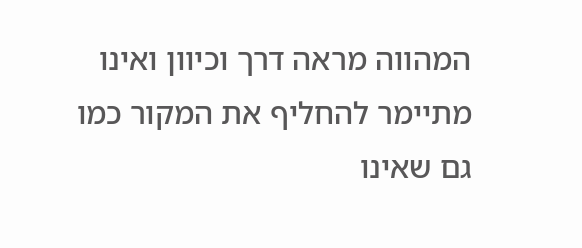המהווה מראה דרך וכיוון ואינו מתיימר להחליף את המקור כמו גם שאינו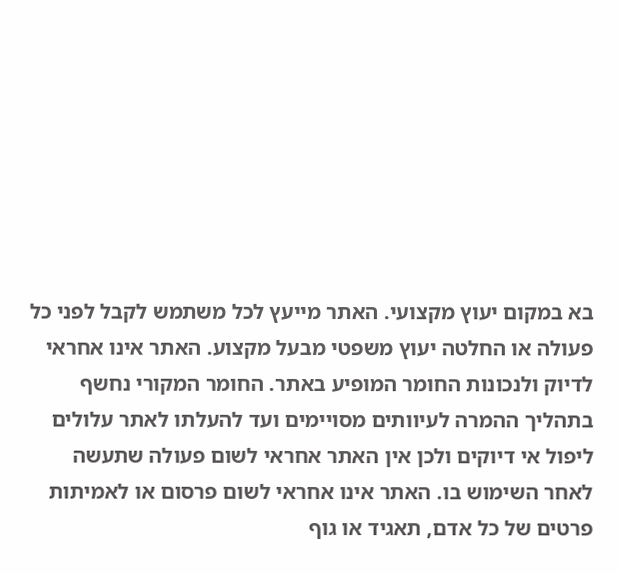בא במקום יעוץ מקצועי. האתר מייעץ לכל משתמש לקבל לפני כל פעולה או החלטה יעוץ משפטי מבעל מקצוע. האתר אינו אחראי לדיוק ולנכונות החומר המופיע באתר. החומר המקורי נחשף בתהליך ההמרה לעיוותים מסויימים ועד להעלתו לאתר עלולים ליפול אי דיוקים ולכן אין האתר אחראי לשום פעולה שתעשה לאחר השימוש בו. האתר אינו אחראי לשום פרסום או לאמיתות פרטים של כל אדם, תאגיד או גוף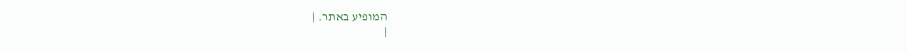המופיע באתר. |
|